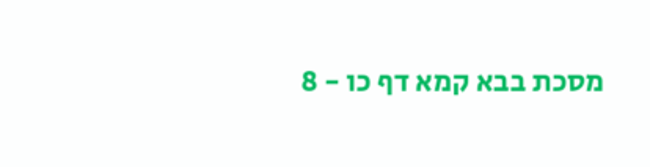מסכת בבא קמא דף כו - 8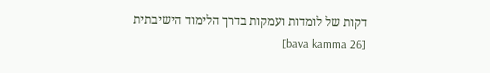דקות של לומדות ועמקות בדרך הלימוד הישיבתית [bava kamma 26]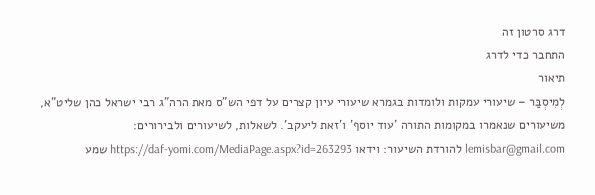דרג סרטון זה
התחבר כדי לדרג
תיאור
לְמִיסְבַּר – שיעורי עמקות ולומדות בגמרא שיעורי עיון קצרים על דפי הש"ס מאת הרה"ג רבי ישראל כהן שליט"א, משיעורים שנאמרו במקומות התורה 'עוד יוסף' ו'זאת ליעקב'. לשאלות, לשיעורים ולבירורים: lemisbar@gmail.com להורדת השיעור: וידאו https://daf-yomi.com/MediaPage.aspx?id=263293 שמע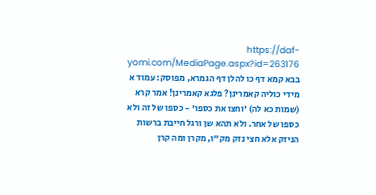https://daf-yomi.com/MediaPage.aspx?id=263176 בבא קמא דף כו להלן דף הגמרא, מפוסק: עמוד א מידי כוליה קאמרינן? פלגא קאמרינן! אמר קרא (שמות כא לה) 'וחצו את כספו' - כספו של זה ולא כספו של אחר. ולא תהא שן ורגל חייבת ברשות הניזק אלא חצי נזק מק"ו, מקרן ומה קרן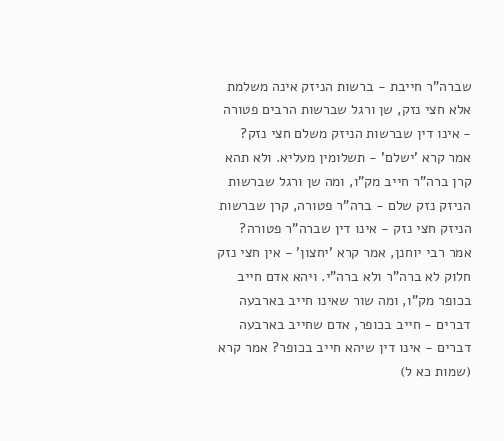שברה"ר חייבת - ברשות הניזק אינה משלמת אלא חצי נזק, שן ורגל שברשות הרבים פטורה - אינו דין שברשות הניזק משלם חצי נזק? אמר קרא 'ישלם' - תשלומין מעליא. ולא תהא קרן ברה"ר חייב מק"ו, ומה שן ורגל שברשות הניזק נזק שלם - ברה"ר פטורה, קרן שברשות הניזק חצי נזק - אינו דין שברה"ר פטורה? אמר רבי יוחנן, אמר קרא 'יחצון' - אין חצי נזק חלוק לא ברה"ר ולא ברה"י. ויהא אדם חייב בכופר מק"ו, ומה שור שאינו חייב בארבעה דברים - חייב בכופר, אדם שחייב בארבעה דברים - אינו דין שיהא חייב בכופר? אמר קרא (שמות כא ל)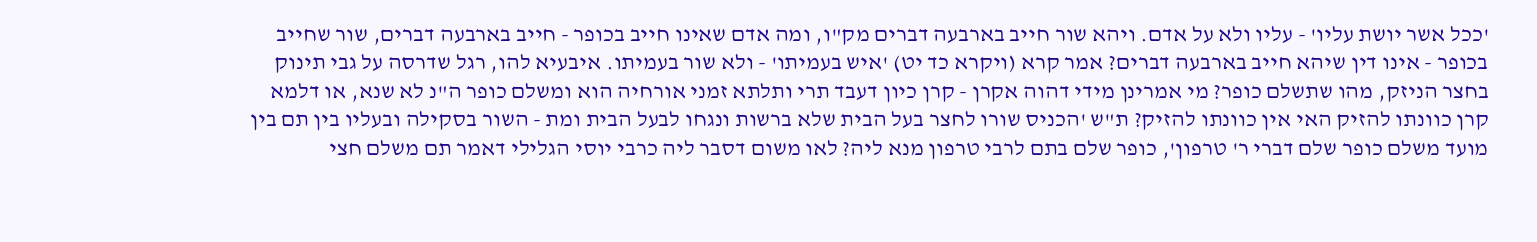'ככל אשר יושת עליו' - עליו ולא על אדם. ויהא שור חייב בארבעה דברים מק"ו, ומה אדם שאינו חייב בכופר - חייב בארבעה דברים, שור שחייב בכופר - אינו דין שיהא חייב בארבעה דברים? אמר קרא (ויקרא כד יט) 'איש בעמיתו' - ולא שור בעמיתו. איבעיא להו, רגל שדרסה על גבי תינוק בחצר הניזק, מהו שתשלם כופר? מי אמרינן מידי דהוה אקרן - קרן כיון דעבד תרי ותלתא זמני אורחיה הוא ומשלם כופר ה"נ לא שנא, או דלמא קרן כוונתו להזיק האי אין כוונתו להזיק? ת"ש 'הכניס שורו לחצר בעל הבית שלא ברשות ונגחו לבעל הבית ומת - השור בסקילה ובעליו בין תם בין מועד משלם כופר שלם דברי ר' טרפון', כופר שלם בתם לרבי טרפון מנא ליה? לאו משום דסבר ליה כרבי יוסי הגלילי דאמר תם משלם חצי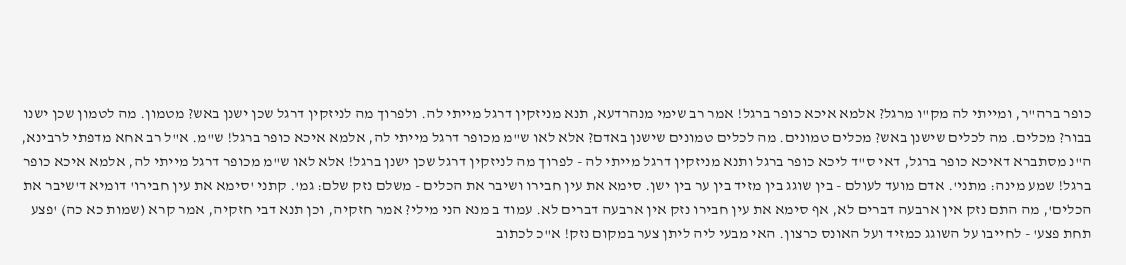כופר ברה"ר, ומייתי לה מק"ו מרגל? אלמא איכא כופר ברגל! אמר רב שימי מנהרדעא, תנא מניזקין דרגל מייתי לה. ולפרוך מה לניזקין דרגל שכן ישנן באש? מטמון. מה לטמון שכן ישנו בבור? מכלים. מה לכלים שישנן באש? מכלים טמונים. מה לכלים טמונים שישנן באדם? אלא לאו ש"מ מכופר דרגל מייתי לה, אלמא איכא כופר ברגל! ש"מ. א"ל רב אחא מדפתי לרבינא, ה"נ מסתברא דאיכא כופר ברגל, דאי ס"ד ליכא כופר ברגל ותנא מניזקין דרגל מייתי לה - לפרוך מה לניזקין דרגל שכן ישנן ברגל! אלא לאו ש"מ מכופר דרגל מייתי לה, אלמא איכא כופר ברגל! שמע מינה: מתני'. אדם מועד לעולם - בין שוגג בין מזיד בין ער בין ישן. סימא את עין חבירו ושיבר את הכלים - משלם נזק שלם: גמ'. קתני 'סימא את עין חבירו' דומיא ד'שיבר את הכלים', מה התם נזק אין ארבעה דברים לא, אף סימא את עין חבירו נזק אין ארבעה דברים לא. עמוד ב מנא הני מילי? אמר חזקיה, וכן תנא דבי חזקיה, אמר קרא (שמות כא כה) 'פצע תחת פצע' - לחייבו על השוגג כמזיד ועל האונס כרצון. האי מבעי ליה ליתן צער במקום נזק! א"כ לכתוב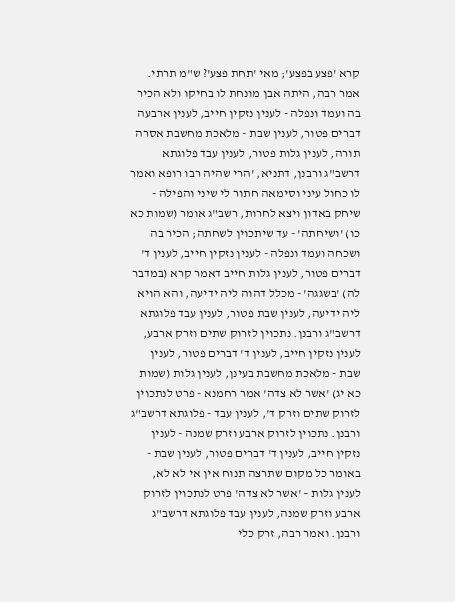קרא 'פצע בפצע'; מאי 'תחת פצע'? ש"מ תרתי. אמר רבה, היתה אבן מונחת לו בחיקו ולא הכיר בה ועמד ונפלה - לענין נזקין חייב, לענין ארבעה דברים פטור, לענין שבת - מלאכת מחשבת אסרה תורה, לענין גלות פטור, לענין עבד פלוגתא דרשב"ג ורבנן, דתניא, 'הרי שהיה רבו רופא ואמר לו כחול עיני וסימאה חתור לי שיני והפילה - שיחק באדון ויצא לחרות, רשב"ג אומר (שמות כא כו) 'ושיחתה' - עד שיתכוין לשחתה; הכיר בה ושכחה ועמד ונפלה - לענין נזקין חייב, לענין ד' דברים פטור, לענין גלות חייב דאמר קרא (במדבר לה) 'בשגגה' - מכלל דהוה ליה ידיעה, והא הויא ליה ידיעה, לענין שבת פטור, לענין עבד פלוגתא דרשב"ג ורבנן. נתכוין לזרוק שתים וזרק ארבע, לענין נזקין חייב, לענין ד' דברים פטור, לענין שבת - מלאכת מחשבת בעינן, לענין גלות (שמות כא יג) 'אשר לא צדה' אמר רחמנא - פרט לנתכוין לזרוק שתים וזרק ד', לענין עבד - פלוגתא דרשב"ג ורבנן. נתכוין לזרוק ארבע וזרק שמנה - לענין נזקין חייב, לענין ד' דברים פטור, לענין שבת - באומר כל מקום שתרצה תנוח אין אי לא לא, לענין גלות – 'אשר לא צדה' פרט לנתכוין לזרוק ארבע וזרק שמנה, לענין עבד פלוגתא דרשב"ג ורבנן. ואמר רבה, זרק כלי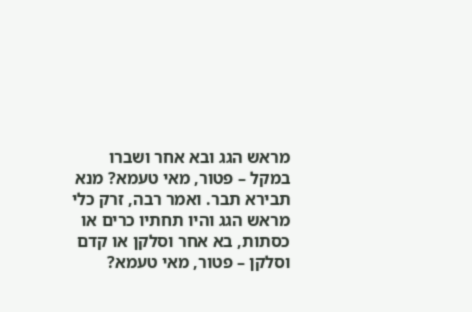מראש הגג ובא אחר ושברו במקל – פטור, מאי טעמא? מנא תבירא תבר. ואמר רבה, זרק כלי מראש הגג והיו תחתיו כרים או כסתות, בא אחר וסלקן או קדם וסלקן – פטור, מאי טעמא?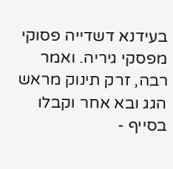בעידנא דשדייה פסוקי מפסקי גיריה. ואמר רבה, זרק תינוק מראש הגג ובא אחר וקבלו בסייף -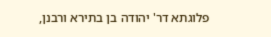פלוגתא דר' יהודה בן בתירא ורבנן,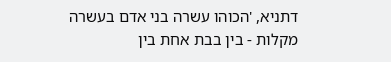דתניא, 'הכוהו עשרה בני אדם בעשרה מקלות - בין בבת אחת בין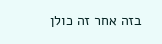בזה אחר זה כולן